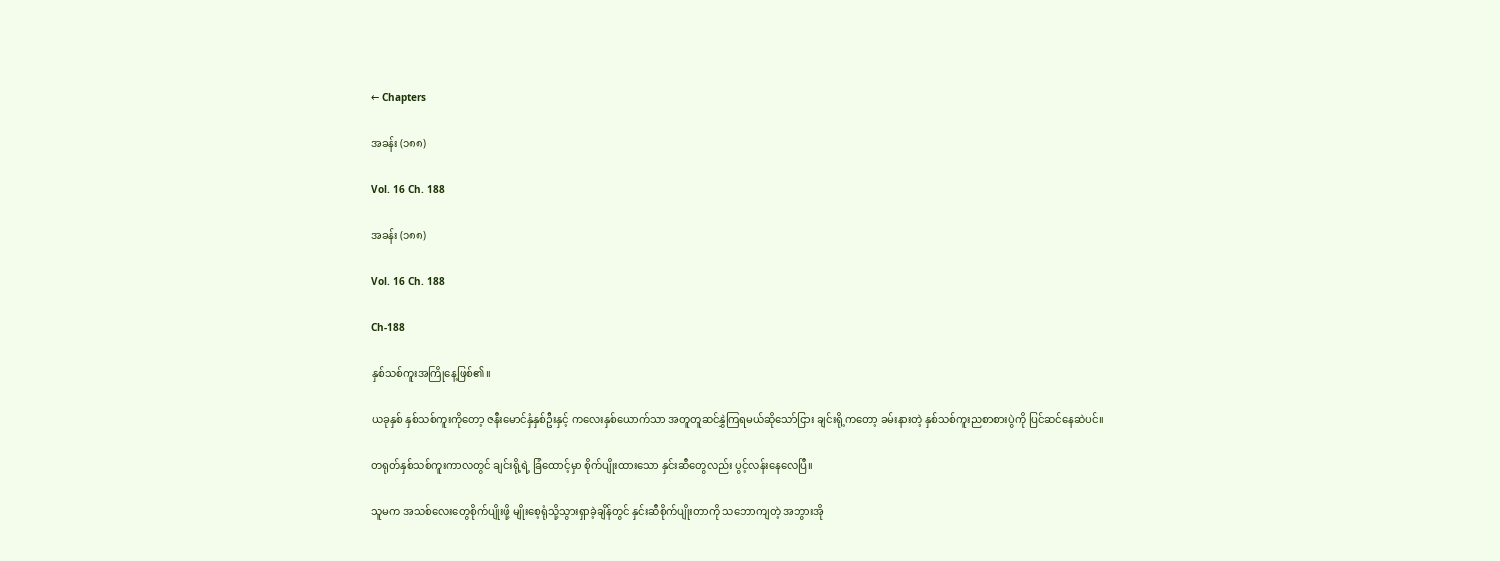← Chapters

အခန်း (၁၈၈)

Vol. 16 Ch. 188

အခန်း (၁၈၈)

Vol. 16 Ch. 188

Ch-188

နှစ်သစ်ကူးအကြိုနေ့ဖြစ်၏။

ယခုနှစ် နှစ်သစ်ကူးကိုတော့ ဇနီးမောင်နှံနှစ်ဦးနှင့် ကလေးနှစ်ယောက်သာ အတူတူဆင်နွှဲကြရမယ်ဆိုသော်ငြား ချင်းရို့ကတော့ ခမ်းနားတဲ့ နှစ်သစ်ကူးညစာစားပွဲကို ပြင်ဆင်နေဆဲပင်။

တရုတ်နှစ်သစ်ကူးကာလတွင် ချင်းရို့ရဲ့ ခြံထောင့်မှာ စိုက်ပျိုးထားသော နှင်းဆီတွေလည်း ပွင့်လန်းနေလေပြီ။

သူမက အသစ်လေးတွေစိုက်ပျိုးဖို့ မျိုးစေ့ရုံသို့သွားရှာခဲ့ချိန်တွင် နှင်းဆီစိုက်ပျိုးတာကို သဘောကျတဲ့ အဘွားအို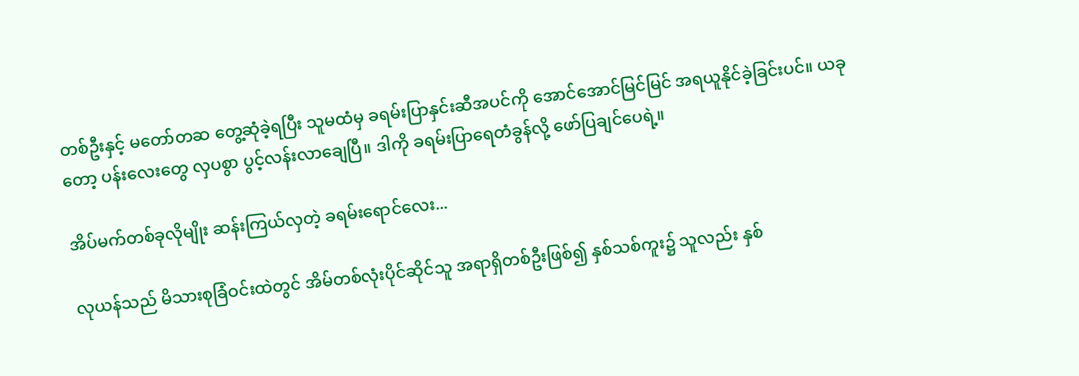တစ်ဦးနှင့် မတော်တဆ တွေ့ဆုံခဲ့ရပြီး သူမထံမှ ခရမ်းပြာနှင်းဆီအပင်ကို အောင်အောင်မြင်မြင် အရယူနိုင်ခဲ့ခြင်းပင်။ ယခုတော့ ပန်းလေးတွေ လှပစွာ ပွင့်လန်းလာချေပြီ။ ဒါကို ခရမ်းပြာရေတံခွန်လို့ ဖော်ပြချင်ပေရဲ့။

အိပ်မက်တစ်ခုလိုမျိုး ဆန်းကြယ်လှတဲ့ ခရမ်းရောင်လေး...

လုယန်သည် မိသားစုခြံဝင်းထဲတွင် အိမ်တစ်လုံးပိုင်ဆိုင်သူ အရာရှိတစ်ဦးဖြစ်၍ နှစ်သစ်ကူး၌ သူလည်း နှစ်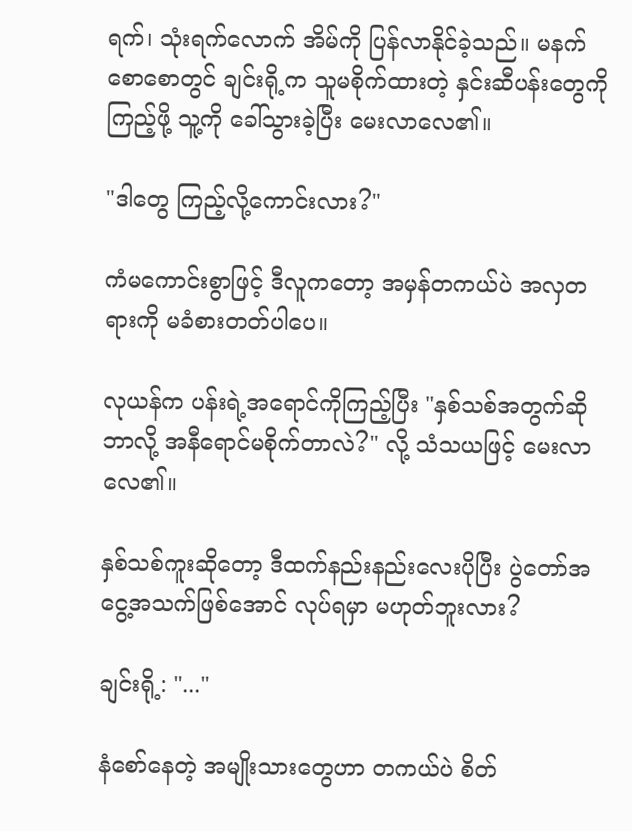ရက်၊ သုံးရက်လောက် အိမ်ကို ပြန်လာနိုင်ခဲ့သည်။ မနက်စောစောတွင် ချင်းရို့က သူမစိုက်ထားတဲ့ နှင်းဆီပန်းတွေကို ကြည့်ဖို့ သူ့ကို ခေါ်သွားခဲ့ပြီး မေးလာလေ၏။

"ဒါတွေ ကြည့်လို့ကောင်းလား?"

ကံမကောင်းစွာဖြင့် ဒီလူကတော့ အမှန်တကယ်ပဲ အလှတရားကို မခံစားတတ်ပါပေ။

လုယန်က ပန်းရဲ့အရောင်ကိုကြည့်ပြီး "နှစ်သစ်အတွက်ဆို ဘာလို့ အနီရောင်မစိုက်တာလဲ?" လို့ သံသယဖြင့် မေးလာလေ၏။

နှစ်သစ်ကူးဆိုတော့ ဒီထက်နည်းနည်းလေးပိုပြီး ပွဲတော်အငွေ့အသက်ဖြစ်အောင် လုပ်ရမှာ မဟုတ်ဘူးလား?

ချင်းရို့: "..."

နံစော်နေတဲ့ အမျိုးသားတွေဟာ တကယ်ပဲ စိတ်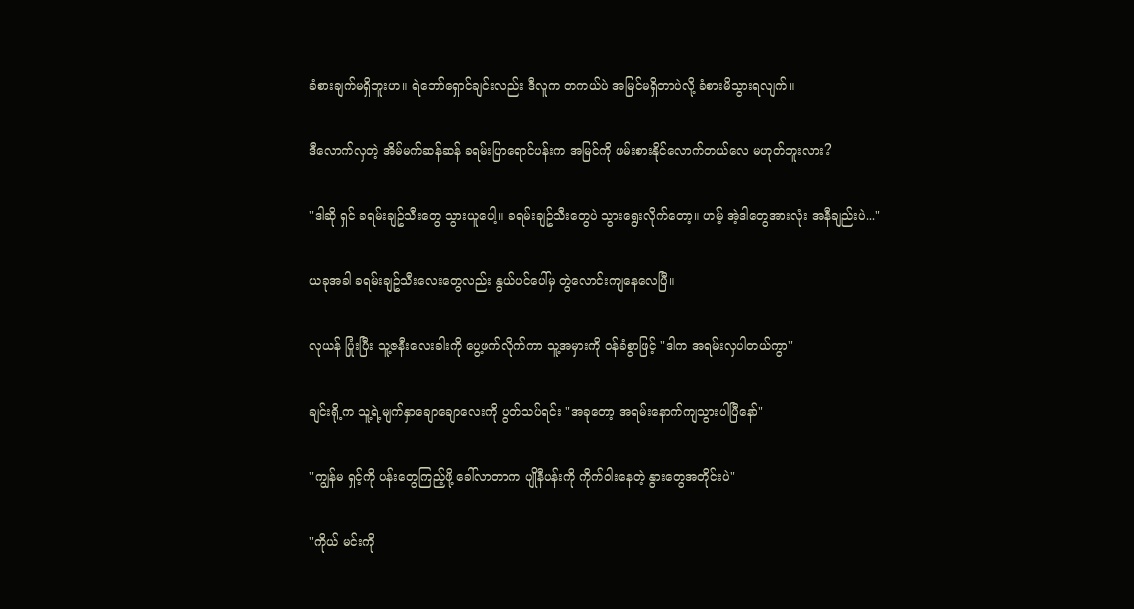ခံစားချက်မရှိဘူးဟ။ ရဲဘော်ရှောင်ချင်းလည်း ဒီလူက တကယ်ပဲ အမြင်မရှိတာပဲလို့ ခံစားမိသွားရလျက်။

ဒီလောက်လှတဲ့ အိမ်မက်ဆန်ဆန် ခရမ်းပြာရောင်ပန်းက အမြင်ကို ဖမ်းစားနိုင်လောက်တယ်လေ မဟုတ်ဘူးလား?

"ဒါဆို ရှင် ခရမ်းချဥ်သီးတွေ သွားယူပေါ့။ ခရမ်းချဥ်သီးတွေပဲ သွားရွေးလိုက်တော့။ ဟမ့် အဲ့ဒါတွေအားလုံး အနီချည်းပဲ..."

ယခုအခါ ခရမ်းချဥ်သီးလေးတွေလည်း နွယ်ပင်ပေါ်မှ တွဲလောင်းကျနေလေပြီ။

လုယန် ပြုံးပြီး သူ့ဇနီးလေးခါးကို ပွေ့ဖက်လိုက်ကာ သူ့အမှားကို ဝန်ခံစွာဖြင့် "ဒါက အရမ်းလှပါတယ်ကွာ"

ချင်းရို့က သူ့ရဲ့မျက်နှာချောချောလေးကို ပွတ်သပ်ရင်း "အခုတော့ အရမ်းနောက်ကျသွားပါပြီနော်"

"ကျွန်မ ရှင့်ကို ပန်းတွေကြည့်ဖို့ ခေါ်လာတာက ပျိုနီပန်းကို ကိုက်ဝါးနေတဲ့ နွားတွေအတိုင်းပဲ"

"ကိုယ် မင်းကို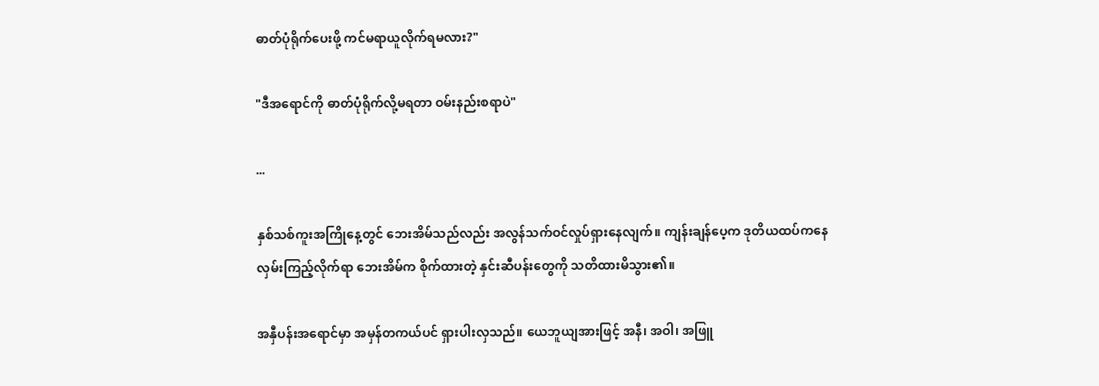ဓာတ်ပုံရိုက်ပေးဖို့ ကင်မရာယူလိုက်ရမလား?"

"ဒီအရောင်ကို ဓာတ်ပုံရိုက်လို့မရတာ ဝမ်းနည်းစရာပဲ"

...

နှစ်သစ်ကူးအကြိုနေ့တွင် ဘေးအိမ်သည်လည်း အလွန်သက်ဝင်လှုပ်ရှားနေလျက်။ ကျန်းချန်ပေ့က ဒုတိယထပ်ကနေ လှမ်းကြည့်လိုက်ရာ ဘေးအိမ်က စိုက်ထားတဲ့ နှင်းဆီပန်းတွေကို သတိထားမိသွား၏။

အနှီပန်းအရောင်မှာ အမှန်တကယ်ပင် ရှားပါးလှသည်။ ယေဘူယျအားဖြင့် အနီ၊ အဝါ၊ အဖြူ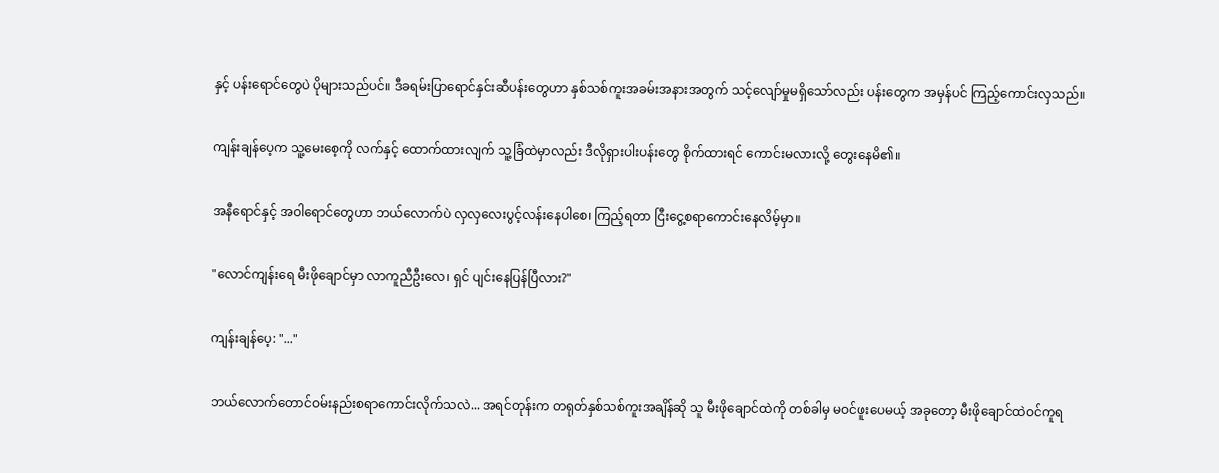နှင့် ပန်းရောင်တွေပဲ ပိုများသည်ပင်။ ဒီခရမ်းပြာရောင်နှင်းဆီပန်းတွေဟာ နှစ်သစ်ကူးအခမ်းအနားအတွက် သင့်လျော်မှုမရှိသော်လည်း ပန်းတွေက အမှန်ပင် ကြည့်ကောင်းလှသည်။

ကျန်းချန်ပေ့က သူ့မေးစေ့ကို လက်နှင့် ထောက်ထားလျက် သူ့ခြံထဲမှာလည်း ဒီလိုရှားပါးပန်းတွေ စိုက်ထားရင် ကောင်းမလားလို့ တွေးနေမိ၏။

အနီရောင်နှင့် အဝါရောင်တွေဟာ ဘယ်လောက်ပဲ လှလှလေးပွင့်လန်းနေပါစေ၊ ကြည့်ရတာ ငြီးငွေ့စရာကောင်းနေလိမ့်မှာ။

"လောင်ကျန်းရေ မီးဖိုချောင်မှာ လာကူညီဦးလေ၊ ရှင် ပျင်းနေပြန်ပြီလား?"

ကျန်းချန်ပေ့: "..."

ဘယ်လောက်တောင်ဝမ်းနည်းစရာကောင်းလိုက်သလဲ... အရင်တုန်းက တရုတ်နှစ်သစ်ကူးအချိန်ဆို သူ မီးဖိုချောင်ထဲကို တစ်ခါမှ မဝင်ဖူးပေမယ့် အခုတော့ မီးဖိုချောင်ထဲဝင်ကူရ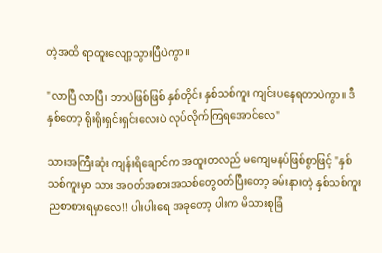တဲ့အထိ ရာထူးလျော့သွားပြီပဲကွာ။

"လာပြီ လာပြီ၊ ဘာပဲဖြစ်ဖြစ် နှစ်တိုင်း နှစ်သစ်ကူး ကျင်းပနေရတာပဲကွာ။ ဒီနှစ်တော့ ရိုးရိုးရှင်းရှင်းလေးပဲ လုပ်လိုက်ကြရအောင်လေ"

သားအကြီးဆုံး ကျန်းရိချောင်က အထူးတလည် မကျေမနပ်ဖြစ်စွာဖြင့် "နှစ်သစ်ကူးမှာ သား အဝတ်အစားအသစ်တွေဝတ်ပြီးတော့ ခမ်းနားတဲ့ နှစ်သစ်ကူးညစာစားရမှာလေ!! ပါးပါးရေ အခုတော့ ပါးက မိသားစုခြံ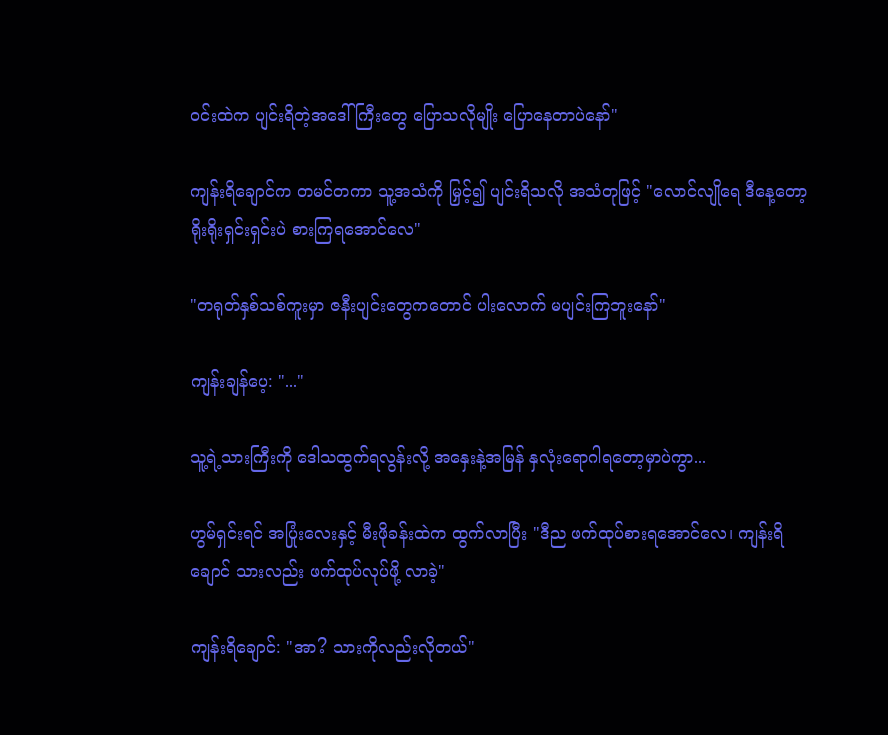ဝင်းထဲက ပျင်းရိတဲ့အဒေါ်ကြီးတွေ ပြောသလိုမျိုး ပြောနေတာပဲနော်"

ကျန်းရိချောင်က တမင်တကာ သူ့အသံကို မြှင့်၍ ပျင်းရိသလို အသံတုဖြင့် "လောင်လျိုရေ ဒီနေ့တော့ ရိုးရိုးရှင်းရှင်းပဲ စားကြရအောင်လေ"

"တရုတ်နှစ်သစ်ကူးမှာ ဇနီးပျင်းတွေကတောင် ပါးလောက် မပျင်းကြဘူးနော်"

ကျန်းချန်ပေ့: "..."

သူ့ရဲ့သားကြီးကို ဒေါသထွက်ရလွန်းလို့ အနှေးနဲ့အမြန် နှလုံးရောဂါရတော့မှာပဲကွာ...

ဟွမ်ရှင်းရင် အပြုံးလေးနှင့် မီးဖိုခန်းထဲက ထွက်လာပြီး "ဒီည ဖက်ထုပ်စားရအောင်လေ၊ ကျန်းရိချောင် သားလည်း ဖက်ထုပ်လုပ်ဖို့ လာခဲ့"

ကျန်းရိချောင်: "အာ? သားကိုလည်းလိုတယ်"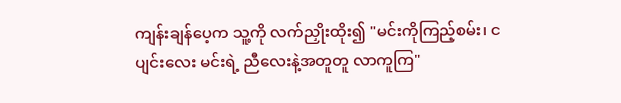ကျန်းချန်ပေ့က သူ့ကို လက်ညှိုးထိုး၍ "မင်းကိုကြည့်စမ်း၊ ငပျင်းလေး မင်းရဲ့ ညီလေးနဲ့အတူတူ လာကူကြ"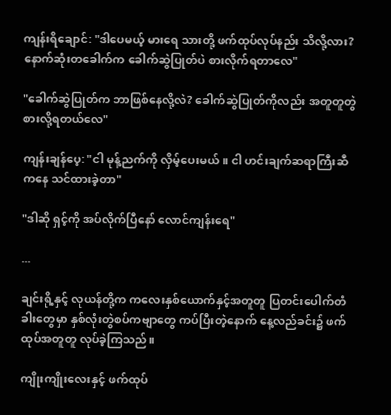ကျန်းရိချောင်: "ဒါပေမယ့် မားရေ သားတို့ ဖက်ထုပ်လုပ်နည်း သိလို့လား? နောက်ဆုံးတခေါက်က ခေါက်ဆွဲပြုတ်ပဲ စားလိုက်ရတာလေ"

"ခေါက်ဆွဲပြုတ်က ဘာဖြစ်နေလို့လဲ? ခေါက်ဆွဲပြုတ်ကိုလည်း အတူတူတွဲစားလို့ရတယ်လေ"

ကျန်းချန်ပေ့: "ငါ မုန့်ညက်ကို လှိမ့်ပေးမယ်။ ငါ ဟင်းချက်ဆရာကြီးဆီကနေ သင်ထားခဲ့တာ"

"ဒါဆို ရှင့်ကို အပ်လိုက်ပြီနော် လောင်ကျန်းရေ"

...

ချင်းရို့နှင့် လုယန်တို့က ကလေးနှစ်ယောက်နှင့်အတူတူ ပြတင်းပေါက်တံခါးတွေမှာ နှစ်လုံးတွဲစပ်ကဗျာတွေ ကပ်ပြီးတဲ့နောက် နေ့လည်ခင်း၌ ဖက်ထုပ်အတူတူ လုပ်ခဲ့ကြသည်။

ကျိုးကျိုးလေးနှင့် ဖက်ထုပ်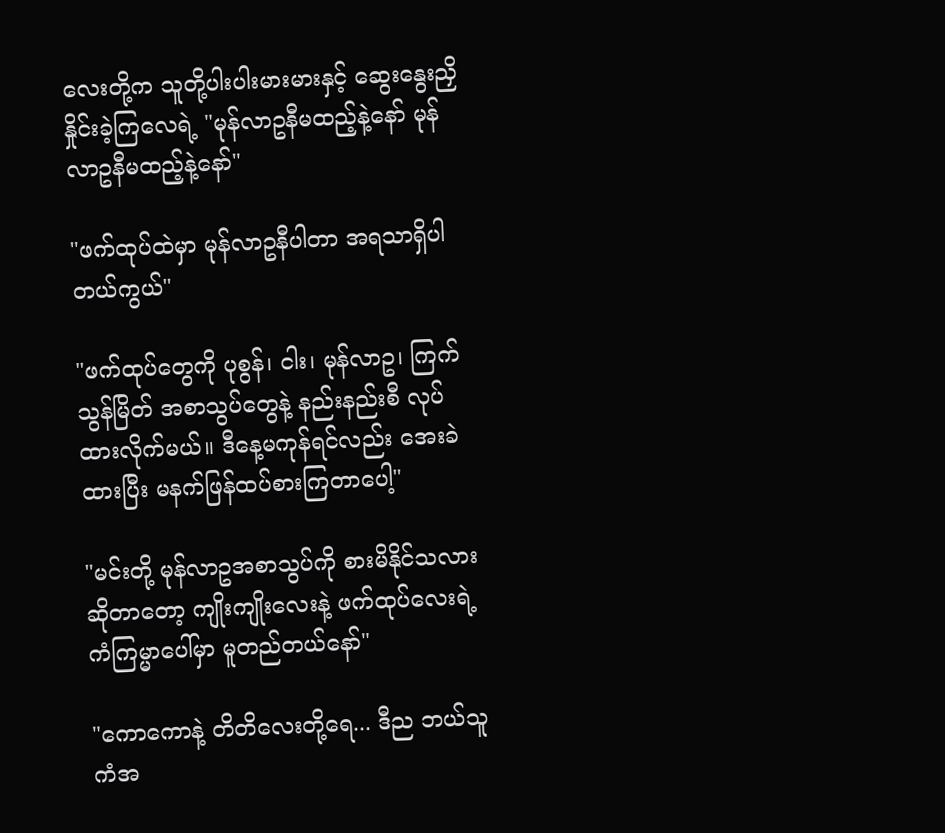လေးတို့က သူတို့ပါးပါးမားမားနှင့် ဆွေးနွေးညှိနှိုင်းခဲ့ကြလေရဲ့ "မုန်လာဥနီမထည့်နဲ့နော် မုန်လာဥနီမထည့်နဲ့နော်"

"ဖက်ထုပ်ထဲမှာ မုန်လာဥနီပါတာ အရသာရှိပါတယ်ကွယ်"

"ဖက်ထုပ်တွေကို ပုစွန်၊ ငါး၊ မုန်လာဥ၊ ကြက်သွန်မြိတ် အစာသွပ်တွေနဲ့ နည်းနည်းစီ လုပ်ထားလိုက်မယ်။ ဒီနေ့မကုန်ရင်လည်း အေးခဲထားပြီး မနက်ဖြန်ထပ်စားကြတာပေါ့"

"မင်းတို့ မုန်လာဥအစာသွပ်ကို စားမိနိုင်သလားဆိုတာတော့ ကျိုးကျိုးလေးနဲ့ ဖက်ထုပ်လေးရဲ့ ကံကြမ္မာပေါ်မှာ မူတည်တယ်နော်"

"ကောကောနဲ့ တိတိလေးတို့ရေ... ဒီည ဘယ်သူကံအ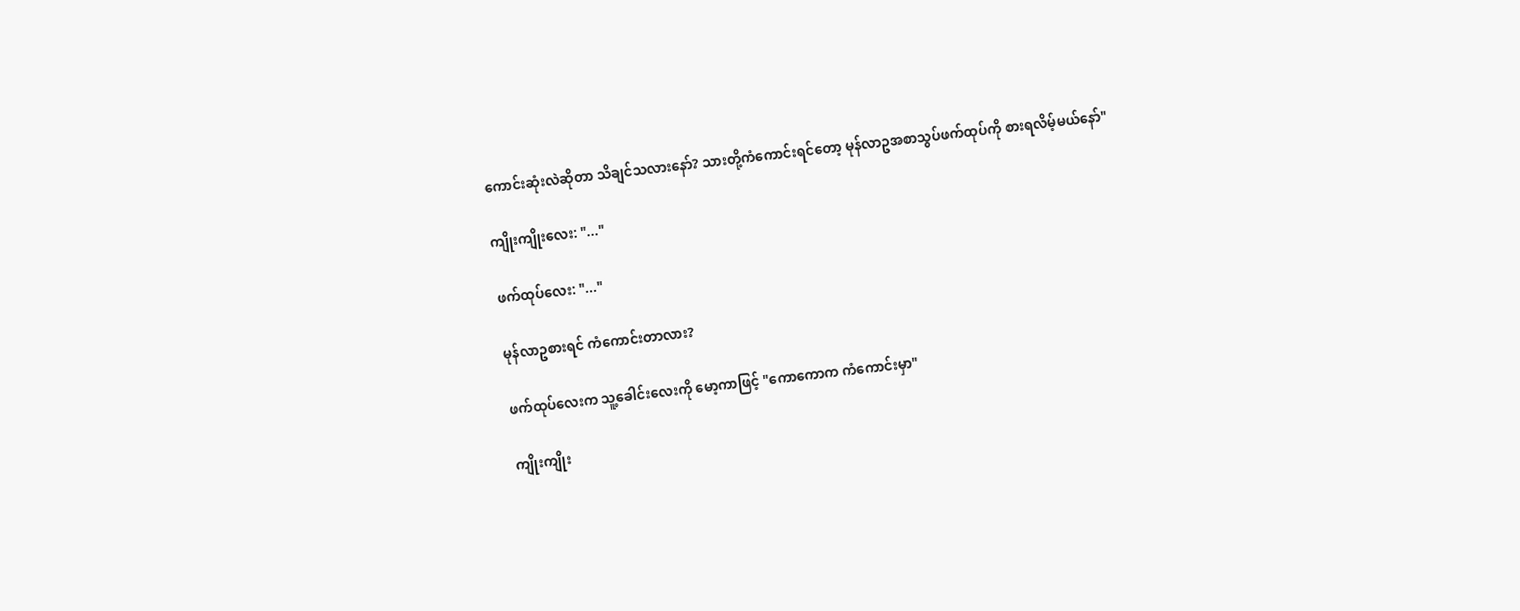ကောင်းဆုံးလဲဆိုတာ သိချင်သလားနော်? သားတို့ကံကောင်းရင်တော့ မုန်လာဥအစာသွပ်ဖက်ထုပ်ကို စားရလိမ့်မယ်နော်"

ကျိုးကျိုးလေး: "..."

ဖက်ထုပ်လေး: "..."

မုန်လာဥစားရင် ကံကောင်းတာလား?

ဖက်ထုပ်လေးက သူ့ခေါင်းလေးကို မော့ကာဖြင့် "ကောကောက ကံကောင်းမှာ"

ကျိုးကျိုး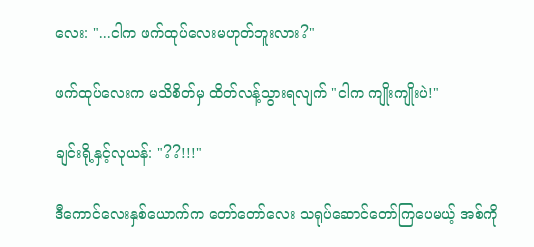လေး: "...ငါက ဖက်ထုပ်လေးမဟုတ်ဘူးလား?"

ဖက်ထုပ်လေးက မသိစိတ်မှ ထိတ်လန့်သွားရလျက် "ငါက ကျိုးကျိုးပဲ!"

ချင်းရို့နှင့်လုယန်: "??!!!"

ဒီကောင်လေးနှစ်ယောက်က တော်တော်လေး သရုပ်ဆောင်တော်ကြပေမယ့် အစ်ကို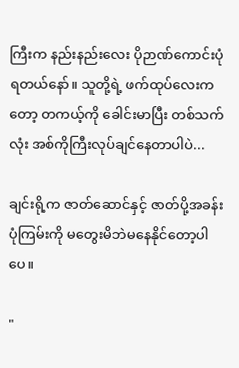ကြီးက နည်းနည်းလေး ပိုဉာဏ်ကောင်းပုံရတယ်နော်။ သူတို့ရဲ့ ဖက်ထုပ်လေးကတော့ တကယ့်ကို ခေါင်းမာပြီး တစ်သက်လုံး အစ်ကိုကြီးလုပ်ချင်နေတာပါပဲ...

ချင်းရို့က ဇာတ်ဆောင်နှင့် ဇာတ်ပို့အခန်း ပုံကြမ်းကို မတွေးမိဘဲမနေနိုင်တော့ပါပေ။

"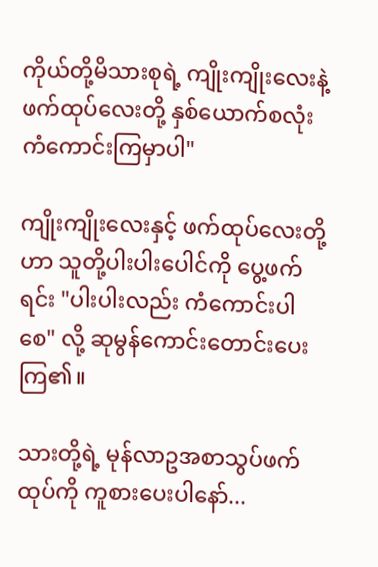ကိုယ်တို့မိသားစုရဲ့ ကျိုးကျိုးလေးနဲ့ ဖက်ထုပ်လေးတို့ နှစ်ယောက်စလုံး ကံကောင်းကြမှာပါ"

ကျိုးကျိုးလေးနှင့် ဖက်ထုပ်လေးတို့ဟာ သူတို့ပါးပါးပေါင်ကို ပွေ့ဖက်ရင်း "ပါးပါးလည်း ကံကောင်းပါစေ" လို့ ဆုမွန်ကောင်းတောင်းပေးကြ၏။

သားတို့ရဲ့ မုန်လာဥအစာသွပ်ဖက်ထုပ်ကို ကူစားပေးပါနော်...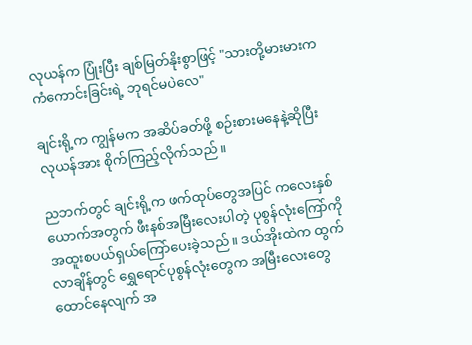လုယန်က ပြုံးပြီး ချစ်မြတ်နိုးစွာဖြင့် "သားတို့မားမားက ကံကောင်းခြင်းရဲ့ ဘုရင်မပဲလေ"

ချင်းရို့က ကျွန်မက အဆိပ်ခတ်ဖို့ စဉ်းစားမနေနဲ့ဆိုပြီး လုယန်အား စိုက်ကြည့်လိုက်သည်။

ညဘက်တွင် ချင်းရို့က ဖက်ထုပ်တွေအပြင် ကလေးနှစ်ယောက်အတွက် ဖီးနစ်အမြီးလေးပါတဲ့ ပုစွန်လုံးကြော်ကို အထူးစပယ်ရှယ်ကြော်ပေးခဲ့သည်။ ဒယ်အိုးထဲက ထွက်လာချိန်တွင် ရွှေရောင်ပုစွန်လုံးတွေက အမြီးလေးတွေ ထောင်နေလျက် အ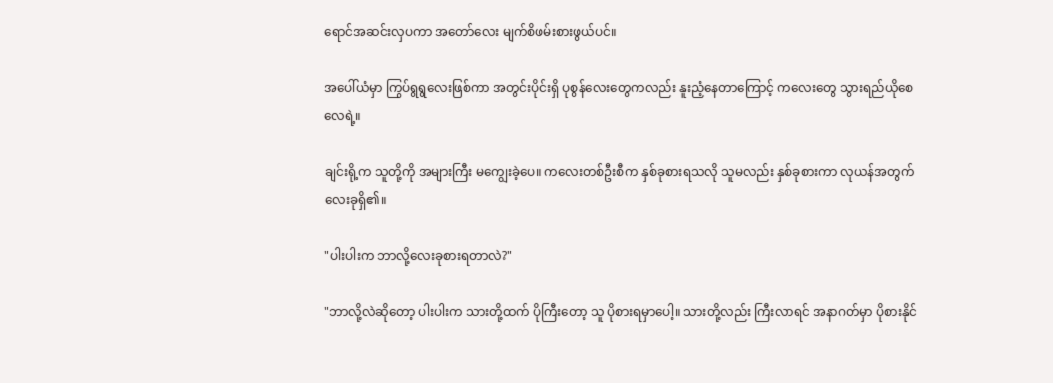ရောင်အဆင်းလှပကာ အတော်လေး မျက်စိဖမ်းစားဖွယ်ပင်။

အပေါ်ယံမှာ ကြွပ်ရွရွလေးဖြစ်ကာ အတွင်းပိုင်းရှိ ပုစွန်လေးတွေကလည်း နူးညံ့နေတာကြောင့် ကလေးတွေ သွားရည်ယိုစေလေရဲ့။

ချင်းရို့က သူတို့ကို အများကြီး မကျွေးခဲ့ပေ။ ကလေးတစ်ဦးစီက နှစ်ခုစားရသလို သူမလည်း နှစ်ခုစားကာ လုယန်အတွက် လေးခုရှိ၏။

"ပါးပါးက ဘာလို့လေးခုစားရတာလဲ?"

"ဘာလို့လဲဆိုတော့ ပါးပါးက သားတို့ထက် ပိုကြီးတော့ သူ ပိုစားရမှာပေါ့။ သားတို့လည်း ကြီးလာရင် အနာဂတ်မှာ ပိုစားနိုင်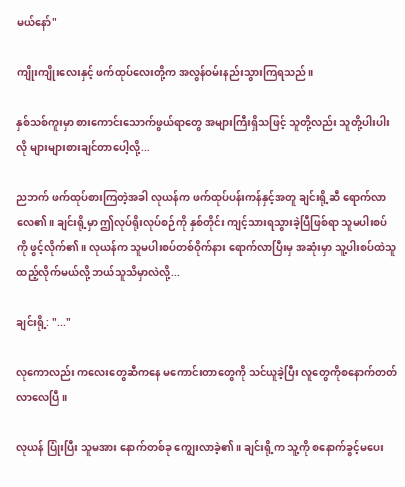မယ်နော်"

ကျိုးကျိုးလေးနှင့် ဖက်ထုပ်လေးတို့က အလွန်ဝမ်းနည်းသွားကြရသည်။

နှစ်သစ်ကူးမှာ စားကောင်းသောက်ဖွယ်ရာတွေ အများကြီးရှိသဖြင့် သူတို့လည်း သူတို့ပါးပါးလို များများစားချင်တာပေါ့လို့...

ညဘက် ဖက်ထုပ်စားကြတဲ့အခါ လုယန်က ဖက်ထုပ်ပန်းကန်နှင့်အတူ ချင်းရို့ဆီ ရောက်လာလေ၏။ ချင်းရို့မှာ ဤလုပ်ရိုးလုပ်စဉ်ကို နှစ်တိုင်း ကျင့်သားရသွားခဲ့ပြီဖြစ်ရာ သူမပါးစပ်ကို ဖွင့်လိုက်၏။ လုယန်က သူမပါးစပ်တစ်ဝိုက်နား ရောက်လာပြီးမှ အဆုံးမှာ သူ့ပါးစပ်ထဲသူထည့်လိုက်မယ်လို့ ဘယ်သူသိမှာလဲလို့...

ချင်းရို့: "..."

လုကောလည်း ကလေးတွေဆီကနေ မကောင်းတာတွေကို သင်ယူခဲ့ပြီး လူတွေကိုစနောက်တတ်လာလေပြီ။

လုယန် ပြုံးပြီး သူမအား နောက်တစ်ခု ကျွေးလာခဲ့၏။ ချင်းရို့က သူ့ကို စနောက်ခွင့်မပေး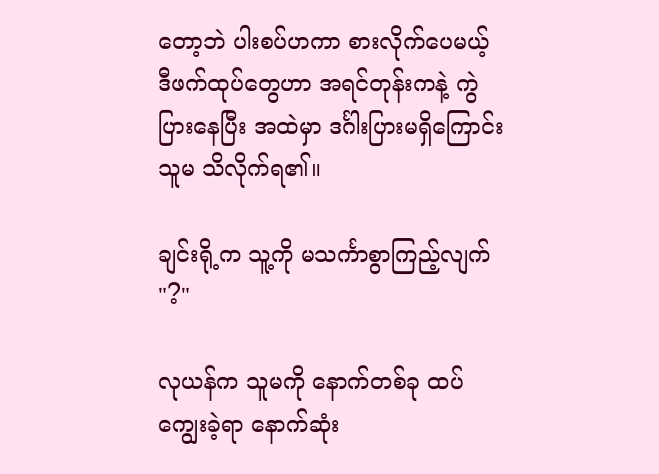တော့ဘဲ ပါးစပ်ဟကာ စားလိုက်ပေမယ့် ဒီဖက်ထုပ်တွေဟာ အရင်တုန်းကနဲ့ ကွဲပြားနေပြီး အထဲမှာ ဒင်္ဂါးပြားမရှိကြောင်း သူမ သိလိုက်ရ၏။

ချင်းရို့က သူ့ကို မသင်္ကာစွာကြည့်လျက် "?"

လုယန်က သူမကို နောက်တစ်ခု ထပ်ကျွေးခဲ့ရာ နောက်ဆုံး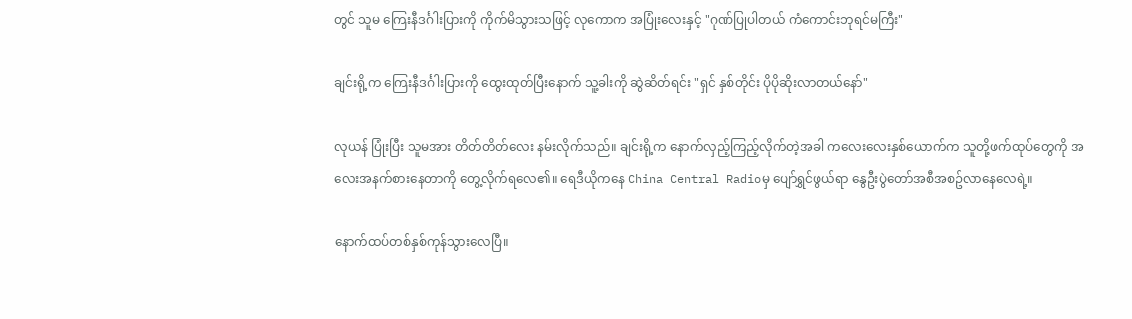တွင် သူမ ကြေးနီဒင်္ဂါးပြားကို ကိုက်မိသွားသဖြင့် လုကောက အပြုံးလေးနှင့် "ဂုဏ်ပြုပါတယ် ကံကောင်းဘုရင်မကြီး"

ချင်းရို့က ကြေးနီဒင်္ဂါးပြားကို ထွေးထုတ်ပြီးနောက် သူ့ခါးကို ဆွဲဆိတ်ရင်း "ရှင် နှစ်တိုင်း ပိုပိုဆိုးလာတယ်နော်"

လုယန် ပြုံးပြီး သူမအား တိတ်တိတ်လေး နမ်းလိုက်သည်။ ချင်းရို့က နောက်လှည့်ကြည့်လိုက်တဲ့အခါ ကလေးလေးနှစ်ယောက်က သူတို့ဖက်ထုပ်တွေကို အလေးအနက်စားနေတာကို တွေ့လိုက်ရလေ၏။ ရေဒီယိုကနေ China Central Radioမှ ပျော်ရွှင်ဖွယ်ရာ နွေဦးပွဲတော်အစီအစဥ်လာနေလေရဲ့။

နောက်ထပ်တစ်နှစ်ကုန်သွားလေပြီ။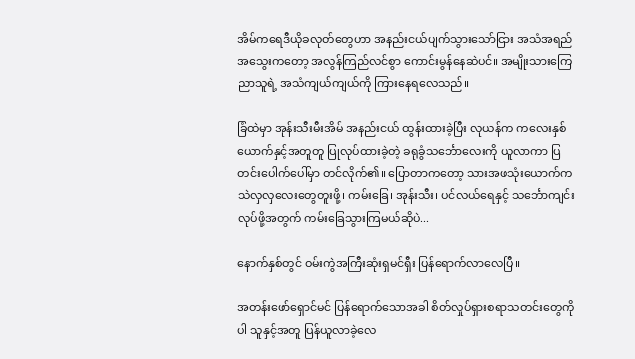အိမ်ကရေဒီယိုခလုတ်တွေဟာ အနည်းငယ်ပျက်သွားသော်ငြား အသံအရည်အသွေးကတော့ အလွန်ကြည်လင်စွာ ကောင်းမွန်နေဆဲပင်။ အမျိုးသားကြေညာသူရဲ့ အသံကျယ်ကျယ်ကို ကြားနေရလေသည်။

ခြံထဲမှာ အုန်းသီးမီးအိမ် အနည်းငယ် ထွန်းထားခဲ့ပြီး လုယန်က ကလေးနှစ်ယောက်နှင့်အတူတူ ပြုလုပ်ထားခဲ့တဲ့ ခရုခွံသင်္ဘောလေးကို ယူလာကာ ပြတင်းပေါက်ပေါ်မှာ တင်လိုက်၏။ ပြောတာကတော့ သားအဖသုံးယောက်က သဲလှလှလေးတွေတူးဖို့၊ ကမ်းခြေ၊ အုန်းသီး၊ ပင်လယ်ရေနှင့် သင်္ဘောကျင်းလုပ်ဖို့အတွက် ကမ်းခြေသွားကြမယ်ဆိုပဲ...

နောက်နှစ်တွင် ဝမ်းကွဲအကြီးဆုံးရှမင်ရှီး ပြန်ရောက်လာလေပြီ။

အတန်းဖော်ရှောင်မင် ပြန်ရောက်သောအခါ စိတ်လှုပ်ရှားစရာသတင်းတွေကိုပါ သူနှင့်အတူ ပြန်ယူလာခဲ့လေ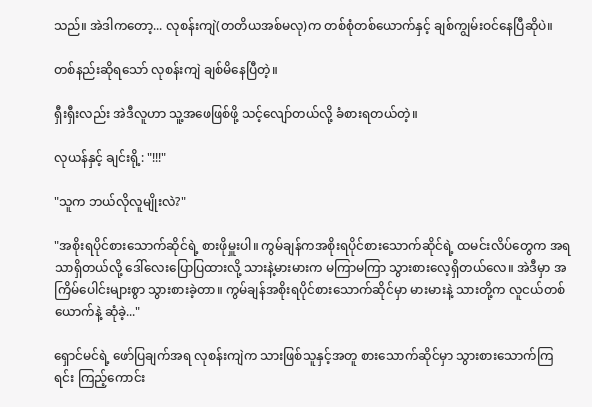သည်။ အဲဒါကတော့... လုစန်းကျဲ(တတိယအစ်မလု)က တစ်စုံတစ်ယောက်နှင့် ချစ်ကျွမ်းဝင်နေပြီဆိုပဲ။

တစ်နည်းဆိုရသော် လုစန်းကျဲ ချစ်မိနေပြီတဲ့။

ရှီးရှီးလည်း အဲဒီလူဟာ သူ့အဖေဖြစ်ဖို့ သင့်လျော်တယ်လို့ ခံစားရတယ်တဲ့။

လုယန်နှင့် ချင်းရို့: "!!!"

"သူက ဘယ်လိုလူမျိုးလဲ?"

"အစိုးရပိုင်စားသောက်ဆိုင်ရဲ့ စားဖိုမှူးပါ။ ကွမ်ချန်ကအစိုးရပိုင်စားသောက်ဆိုင်ရဲ့ ထမင်းလိပ်တွေက အရသာရှိတယ်လို့ ဒေါ်လေးပြောပြထားလို့ သားနဲ့မားမားက မကြာမကြာ သွားစားလေ့ရှိတယ်လေ။ အဲဒီမှာ အကြိမ်ပေါင်းများစွာ သွားစားခဲ့တာ။ ကွမ်ချန်အစိုးရပိုင်စားသောက်ဆိုင်မှာ မားမားနဲ့ သားတို့က လူငယ်တစ်ယောက်နဲ့ ဆုံခဲ့..."

ရှောင်မင်ရဲ့ ဖော်ပြချက်အရ လုစန်းကျဲက သားဖြစ်သူနှင့်အတူ စားသောက်ဆိုင်မှာ သွားစားသောက်ကြရင်း ကြည့်ကောင်း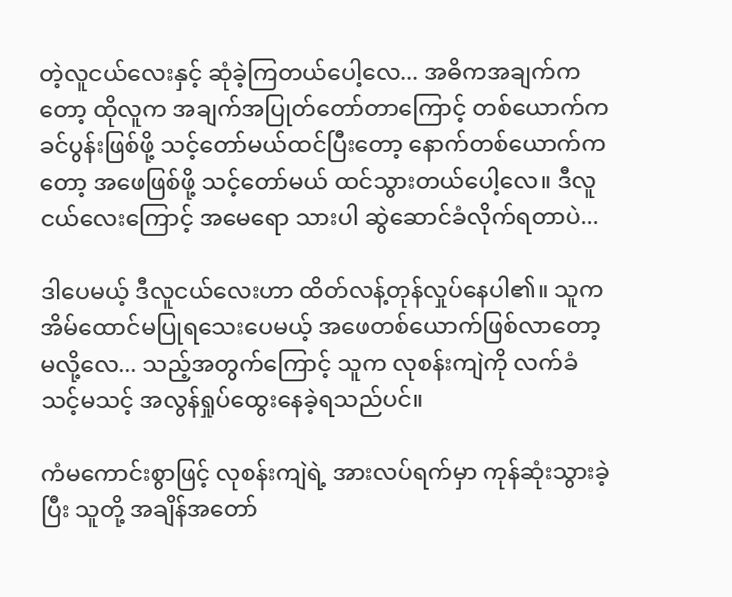တဲ့လူငယ်လေးနှင့် ဆုံခဲ့ကြတယ်ပေါ့လေ... အဓိကအချက်ကတော့ ထိုလူက အချက်အပြုတ်တော်တာကြောင့် တစ်ယောက်က ခင်ပွန်းဖြစ်ဖို့ သင့်တော်မယ်ထင်ပြီးတော့ နောက်တစ်ယောက်ကတော့ အဖေဖြစ်ဖို့ သင့်တော်မယ် ထင်သွားတယ်ပေါ့လေ။ ဒီလူငယ်လေးကြောင့် အမေရော သားပါ ဆွဲဆောင်ခံလိုက်ရတာပဲ...

ဒါပေမယ့် ဒီလူငယ်လေးဟာ ထိတ်လန့်တုန်လှုပ်နေပါ၏။ သူက အိမ်ထောင်မပြုရသေးပေမယ့် အဖေတစ်ယောက်ဖြစ်လာတော့မလို့လေ... သည့်အတွက်ကြောင့် သူက လုစန်းကျဲကို လက်ခံသင့်မသင့် အလွန်ရှုပ်ထွေးနေခဲ့ရသည်ပင်။

ကံမကောင်းစွာဖြင့် လုစန်းကျဲရဲ့ အားလပ်ရက်မှာ ကုန်ဆုံးသွားခဲ့ပြီး သူတို့ အချိန်အတော်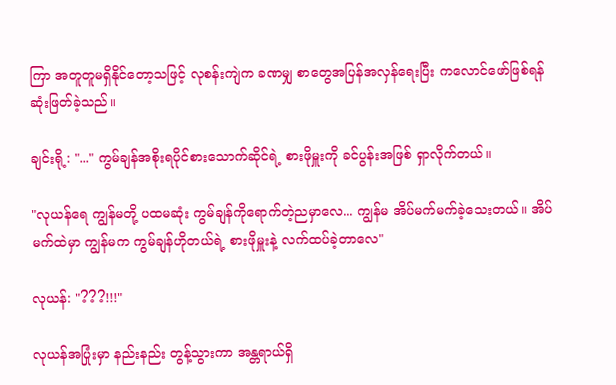ကြာ အတူတူမရှိနိုင်တော့သဖြင့် လုစန်းကျဲက ခဏမျှ စာတွေအပြန်အလှန်ရေးပြီး ကလောင်ဖော်ဖြစ်ရန် ဆုံးဖြတ်ခဲ့သည်။

ချင်းရို့: "..." ကွမ်ချန်အစိုးရပိုင်စားသောက်ဆိုင်ရဲ့ စားဖိုမှူးကို ခင်ပွန်းအဖြစ် ရှာလိုက်တယ်။

"လုယန်ရေ ကျွန်မတို့ ပထမဆုံး ကွမ်ချန်ကိုရောက်တဲ့ညမှာလေ... ကျွန်မ အိပ်မက်မက်ခဲ့သေးတယ်။ အိပ်မက်ထဲမှာ ကျွန်မက ကွမ်ချန်ဟိုတယ်ရဲ့ စားဖိုမှူးနဲ့ လက်ထပ်ခဲ့တာလေ"

လုယန်: "???!!!"

လုယန်အပြုံးမှာ နည်းနည်း တွန့်သွားကာ အန္တရာယ်ရှိ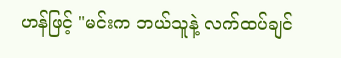ဟန်ဖြင့် "မင်းက ဘယ်သူနဲ့ လက်ထပ်ချင်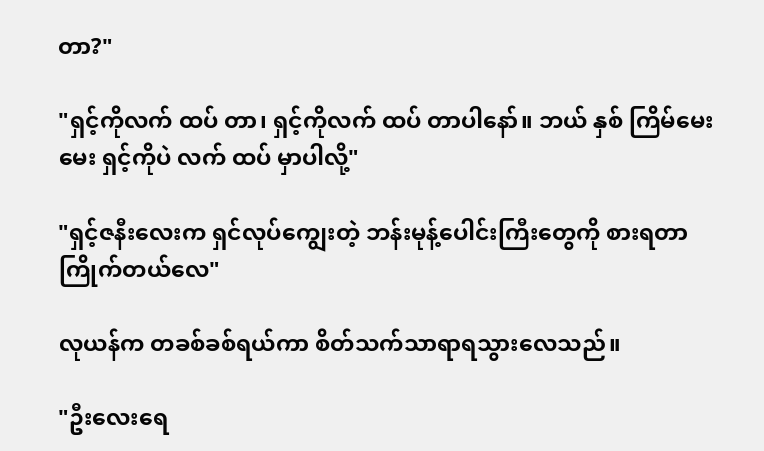တာ?"

"ရှင့်ကိုလက် ထပ် တာ၊ ရှင့်ကိုလက် ထပ် တာပါနော်။ ဘယ် နှစ် ကြိမ်မေးမေး ရှင့်ကိုပဲ လက် ထပ် မှာပါလို့"

"ရှင့်ဇနီးလေးက ရှင်လုပ်ကျွေးတဲ့ ဘန်းမုန့်ပေါင်းကြီးတွေကို စားရတာကြိုက်တယ်လေ"

လုယန်က တခစ်ခစ်ရယ်ကာ စိတ်သက်သာရာရသွားလေသည်။

"ဦးလေးရေ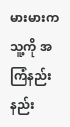မားမားက သူ့ကို အကြံနည်းနည်း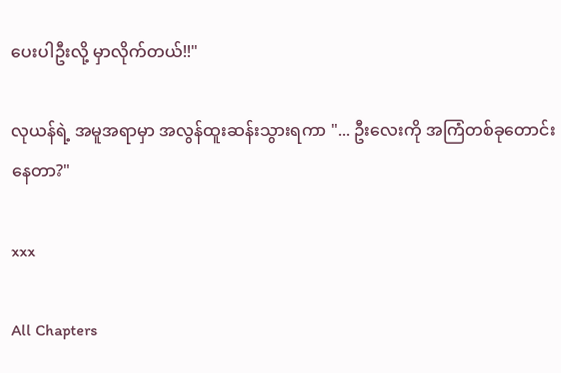ပေးပါဦးလို့ မှာလိုက်တယ်!!"

လုယန်ရဲ့ အမူအရာမှာ အလွန်ထူးဆန်းသွားရကာ "... ဦးလေးကို အကြံတစ်ခုတောင်းနေတာ?"

xxx

All Chapters